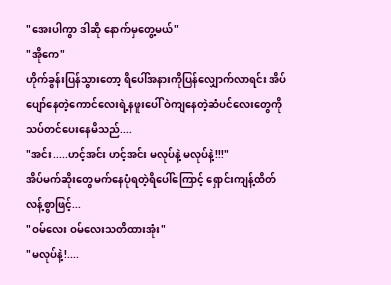"အေးပါကွာ ဒါဆို နောက်မှတွေ့မယ်"
"အိုကေ"
ဟိုက်ခွန်းပြန်သွားတော့ ရိပေါ်အနားကိုပြန်လျှောက်လာရင်း အိပ်ပျော်နေတဲ့ကောင်လေးရဲ့နဖူးပေါ် ဝဲကျနေတဲ့ဆံပင်လေးတွေကို သပ်တင်ပေးနေမိသည်....
"အင်း.....ဟင့်အင်း ဟင့်အင်း မလုပ်နဲ့ မလုပ်နဲ့!!!"
အိပ်မက်ဆိုးတွေမက်နေပုံရတဲ့ရိပေါ်ကြောင့် ရှောင်းကျန့်ထိတ်လန့်စွာဖြင့်...
"ဝမ်လေး ဝမ်လေးသတိထားအုံး"
"မလုပ်နဲ့!....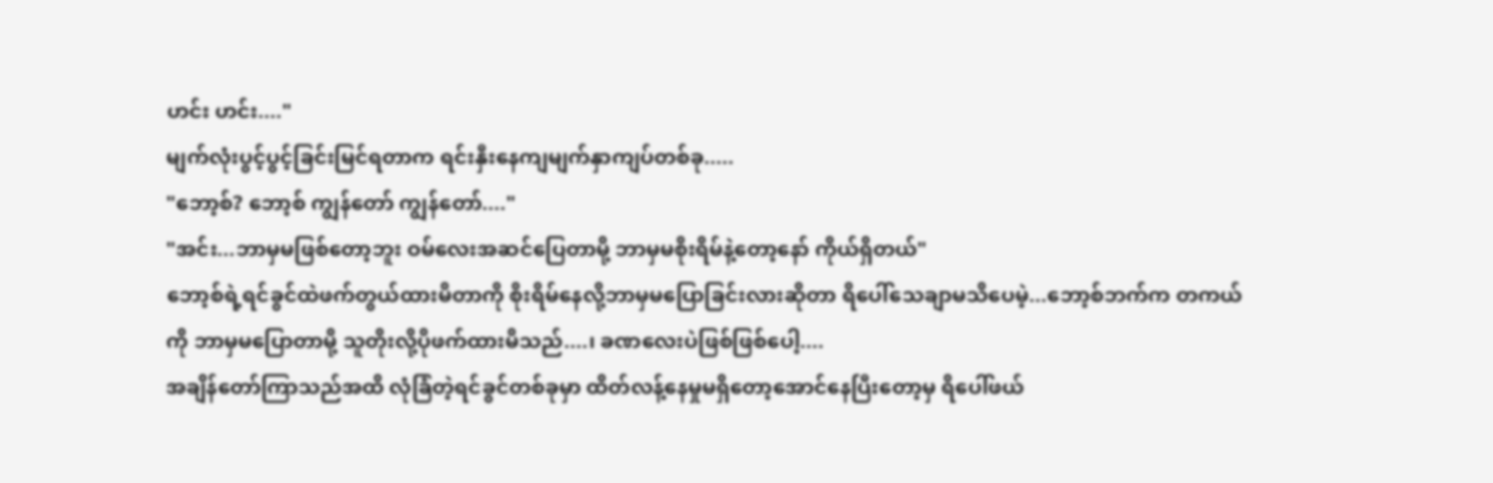ဟင်း ဟင်း...."
မျက်လုံးပွင့်ပွင့်ခြင်းမြင်ရတာက ရင်းနှီးနေကျမျက်နှာကျပ်တစ်ခု.....
"ဘော့စ်? ဘော့စ် ကျွန်တော် ကျွန်တော်...."
"အင်း...ဘာမှမဖြစ်တော့ဘူး ဝမ်လေးအဆင်ပြေတာမို့ ဘာမှမစိုးရိမ်နဲ့တော့နော် ကိုယ်ရှိတယ်"
ဘော့စ်ရဲ့ရင်ခွင်ထဲဖက်တွယ်ထားမိတာကို စိုးရိမ်နေလို့ဘာမှမပြောခြင်းလားဆိုတာ ရိပေါ်သေချာမသိပေမဲ့...ဘော့စ်ဘက်က တကယ်ကို ဘာမှမပြောတာမို့ သူတိုးလို့ပိုဖက်ထားမိသည်....၊ ခဏလေးပဲဖြစ်ဖြစ်ပေါ့....
အချိန်တော်ကြာသည်အထိ လုံခြံတဲ့ရင်ခွင်တစ်ခုမှာ ထိတ်လန့်နေမှုမရှိတော့အောင်နေပြီးတော့မှ ရိပေါ်ဖယ်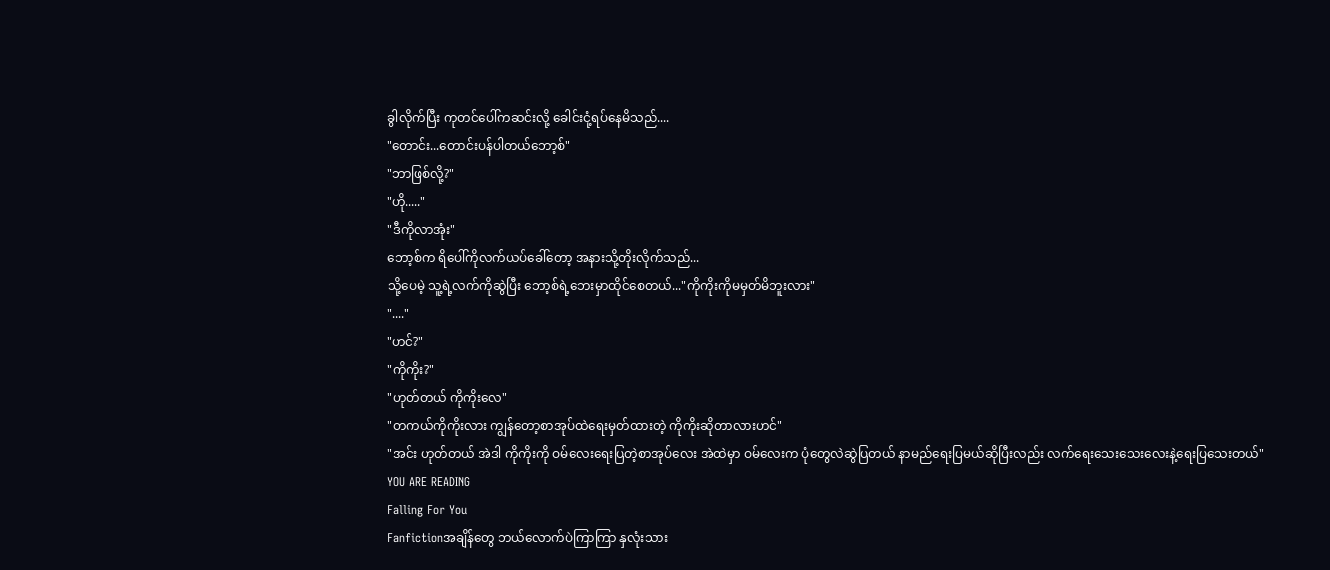ခွါလိုက်ပြီး ကုတင်ပေါ်ကဆင်းလို့ ခေါင်းငုံ့ရပ်နေမိသည်....
"တောင်း...တောင်းပန်ပါတယ်ဘော့စ်"
"ဘာဖြစ်လို့?"
"ဟို....."
"ဒီကိုလာအုံး"
ဘော့စ်က ရိပေါ်ကိုလက်ယပ်ခေါ်တော့ အနားသို့တိုးလိုက်သည်...
သို့ပေမဲ့ သူ့ရဲ့လက်ကိုဆွဲပြီး ဘော့စ်ရဲ့ဘေးမှာထိုင်စေတယ်..."ကိုကိုးကိုမမှတ်မိဘူးလား"
"...."
"ဟင်?"
"ကိုကိုး?"
"ဟုတ်တယ် ကိုကိုးလေ"
"တကယ်ကိုကိုးလား ကျွန်တော့စာအုပ်ထဲရေးမှတ်ထားတဲ့ ကိုကိုးဆိုတာလားဟင်"
"အင်း ဟုတ်တယ် အဲဒါ ကိုကိုးကို ဝမ်လေးရေးပြတဲ့စာအုပ်လေး အဲထဲမှာ ဝမ်လေးက ပုံတွေလဲဆွဲပြတယ် နာမည်ရေးပြမယ်ဆိုပြီးလည်း လက်ရေးသေးသေးလေးနဲ့ရေးပြသေးတယ်"
YOU ARE READING
Falling For You
Fanfictionအချိန်တွေ ဘယ်လောက်ပဲကြာကြာ နှလုံးသား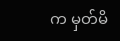က မှတ်မိ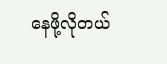နေဖို့လိုတယ်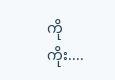ကိုကိုး....